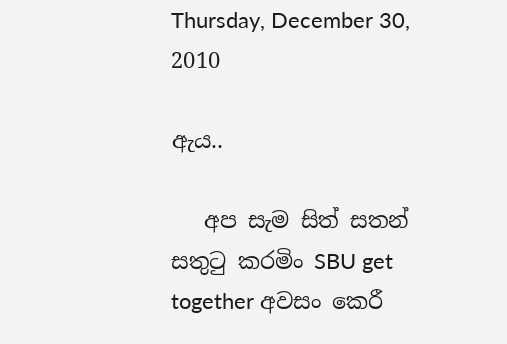Thursday, December 30, 2010

ඇය..

   අප සැම සිත් සතන් සතුටු කරමිං SBU get together අවසං කෙරී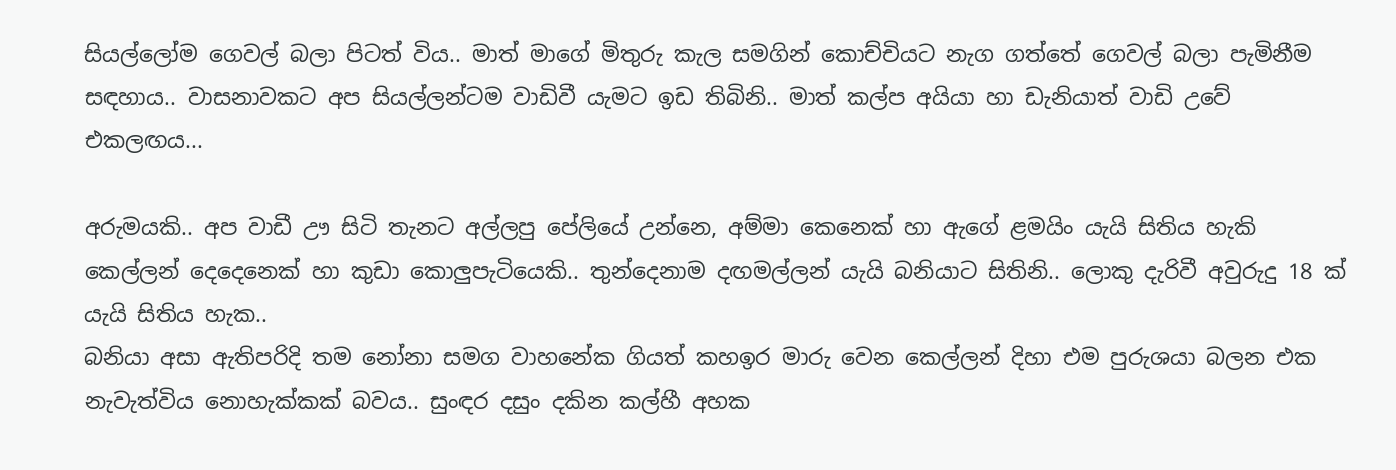සියල්ලෝම ගෙවල් බලා පිටත් විය.. මාත් මාගේ මිතුරු කැල සමගින් කොච්චියට නැග ගත්තේ ගෙවල් බලා පැමිනීම සඳහාය.. වාසනාවකට අප සියල්ලන්ටම වාඩිවී යැමට ඉඩ තිබිනි.. මාත් කල්ප අයියා හා ඩැනියාත් වාඩි උවේ එකලඟය...

අරුමයකි.. අප වාඩී ඌ සිටි තැනට අල්ලපු පේලියේ උන්නෙ, අම්මා කෙනෙක් හා ඇගේ ළමයිං යැයි සිතිය හැකි කෙල්ලන් දෙදෙනෙක් හා කුඩා කොලුපැටියෙකි.. තුන්දෙනාම දඟමල්ලන් යැයි බනියාට සිතිනි.. ලොකු දැරිවී අවුරුදු 18 ක් යැයි සිතිය හැක..
බනියා අසා ඇතිපරිදි තම නෝනා සමග වාහනේක ගියත් කහඉර මාරු වෙන කෙල්ලන් දිහා එම පුරුශයා බලන එක නැවැත්විය නොහැක්කක් බවය.. සුංඳර දසුං දකින කල්හී අහක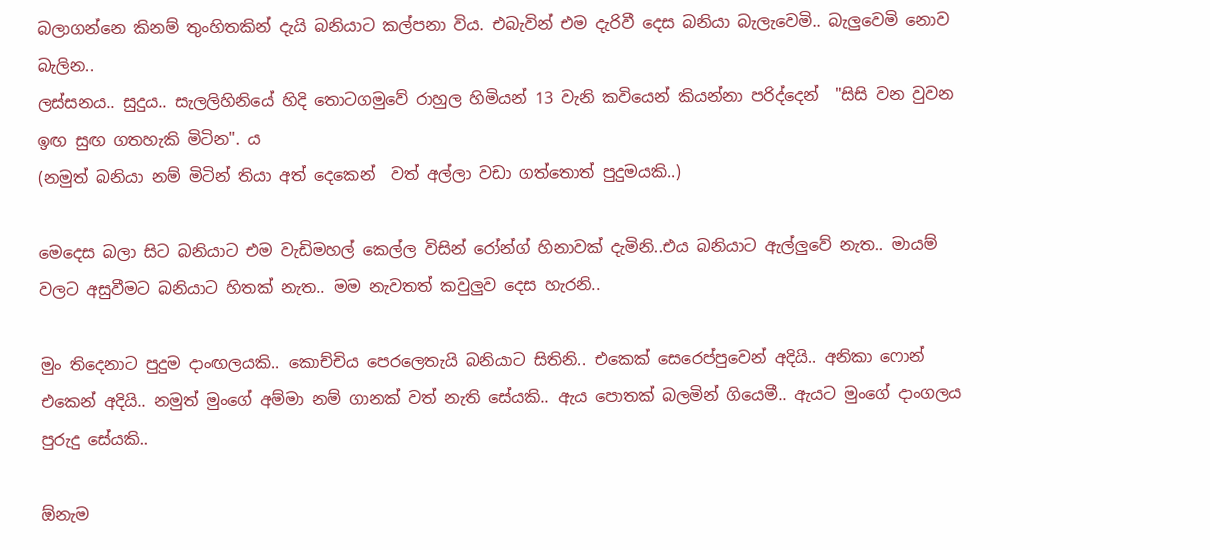බලාගන්නෙ කිනම් තුංහිතකින් දැයි බනියාට කල්පනා විය. එබැවින් එම දැරිවී දෙස බනියා බැලැවෙමි.. බැලුවෙමි නොව බැලින..
ලස්සනය.. සුදුය.. සැලලිහිනියේ හිදි තොටගමුවේ රාහුල හිමියන් 13 වැනි කවියෙන් කියන්නා පරිද්දෙන්  "සිසි වන වුවන ඉඟ සුඟ ගතහැකි මිටින". ය
(නමුත් බනියා නම් මිටින් තියා අත් දෙකෙන්  වත් අල්ලා වඩා ගත්තොත් පුදුමයකි..)

මෙදෙස බලා සිට බනියාට එම වැඩිමහල් කෙල්ල විසින් රෝන්ග් හිනාවක් දැමිනි..එය බනියාට ඇල්ලුවේ නැත.. මායම් වලට අසුවීමට බනියාට හිතක් නැත.. මම නැවතත් කවුලුව දෙස හැරනි..

මුං තිදෙනාට පුදුම දාංඟලයකි.. කොච්චිය පෙරලෙතැයි බනියාට සිතිනි.. එකෙක් සෙරෙප්පුවෙන් අදියි.. අනිකා ෆොන් එකෙන් අදියි.. නමුත් මුංගේ අම්මා නම් ගානක් වත් නැති සේයකි.. ඇය පොතක් බලමින් ගියෙමී.. ඇයට මුංගේ දාංගලය පුරුදු සේයකි..

ඕනැම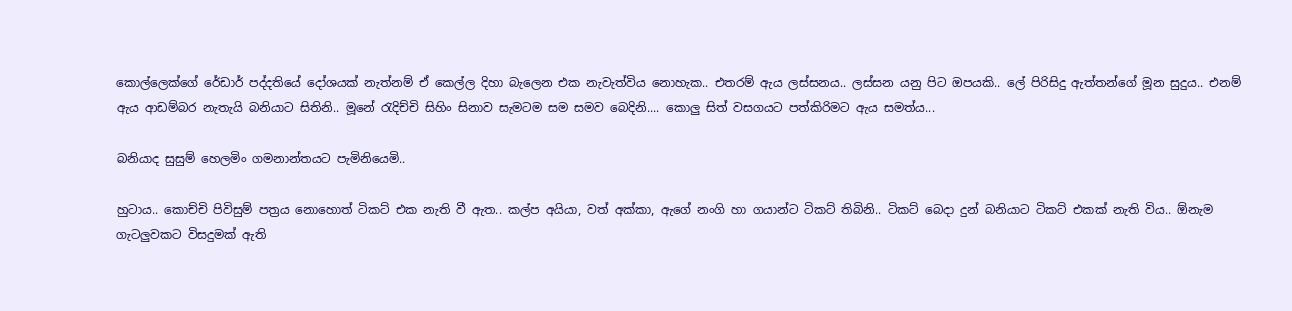කොල්ලෙක්ගේ රේඩාර් පද්දතියේ දෝශයක් නැත්නම් ඒ කෙල්ල දිහා බැලෙන එක නැවැත්විය නොහැක.. එතරම් ඇය ලස්සනය.. ලස්සන යනු පිට ඔපයකි.. ලේ පිරිසිදු ඇත්තන්ගේ මූන සුදුය.. එනම් ඇය ආඩම්බර නැතැයි බනියාට සිතිනි.. මූනේ රැදිච්චි සිහිං සිනාව සැමටම සම සමව බෙදිනි.... කොලු සිත් වසගයට පත්කිරිමට ඇය සමත්ය...

බනියාද සුසුම් හෙලමිං ගමනාන්තයට පැමිනියෙමි..

හුටාය.. කොච්චි පිවිසුම් පත්‍රය නොහොත් ටිකට් එක නැති වී ඇත.. කල්ප අයියා, වත් අක්කා, ඇගේ නංගි හා ගයාන්ට ටිකට් තිබිනි.. ටිකට් බෙදා දුන් බනියාට ටිකට් එකක් නැති විය.. ඕනැම ගැටලුවකට විසදුමක් ඇති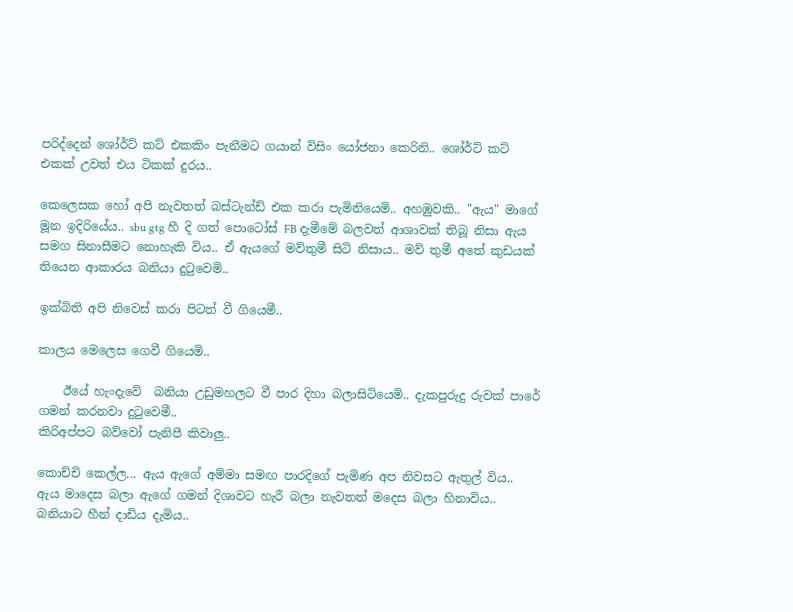පරිද්දෙන් ශෝර්ට් කට් එකකිං පැනීමට ගයාන් විසිං යෝජනා කෙරිනි.. ශෝර්ට් කට් එකක් උවත් එය ටිකක් දුරය..

කෙලෙසක හෝ අපි නැවතත් බස්ටැන්ඩ් එක කරා පැමිනියෙමි.. අහඹුවකි.. "ඇය" මාගේ මූන ඉදිරියේය.. sbu gtg හී දි ගත් පොටෝස් FB දැමීමේ බලවත් ආශාවක් තිබූ නිසා ඇය සමග සිනාසීමට නොහැකි විය.. ඒ ඇයගේ මව්තුමී සිටි නිසාය.. මව් තුමී අතේ කුඩයක් තියෙන ආකාරය බනියා දුටුවෙමි..

ඉක්බිති අපි නිවෙස් කරා පිටත් වී ගියෙමී..

කාලය මෙලෙස ගෙවී ගියෙමි..

    ඊයේ හැංදැවේ  බනියා උඩුමහලට වී පාර දිහා බලාසිටියෙමි.. දැකපුරුදු රුවක් පාරේ ගමන් කරනවා දුටුවෙමී..
කිරිඅප්පට බව්වෝ පැනිපී කිවාලු..

කොච්චි කෙල්ල... ඇය ඇගේ අම්මා සමඟ පාරදිගේ පැමිණ අප නිවසට ඇතුල් විය..
ඇය මාදෙස බලා ඇගේ ගමන් දිශාවට හැරී බලා නැවතත් මදෙස බලා හිනාවිය.. බනියාට හීන් දාඩිය දැමිය..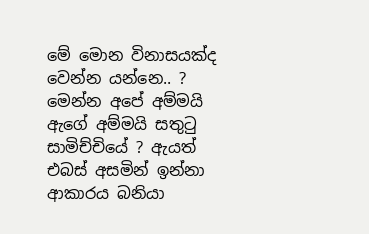මේ මොන විනාසයක්ද වෙන්න යන්නෙ.. ? මෙන්න අපේ අම්මයි ඇගේ අම්මයි සතුටු සාමිච්චියේ ? ඇයත් එබස් අසමින් ඉන්නා ආකාරය බනියා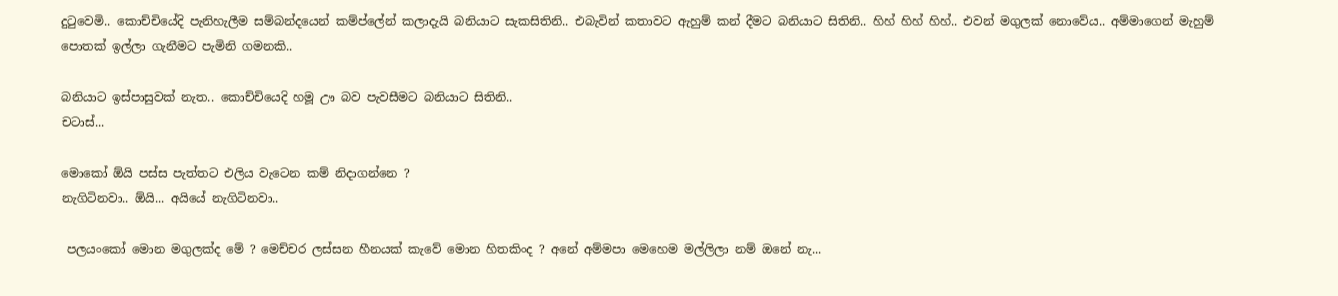දුටුවෙමි.. කොච්චියේදි පැනිහැලීම සම්බන්දයෙන් කම්ප්ලේන් කලාදැයි බනියාට සැකසිතිනි.. එබැවින් කතාවට ඇහුම් කන් දීමට බනියාට සිතිනි.. හිහ් හිහ් හිහ්.. එවන් මගුලක් නොවේය.. අම්මාගෙන් මැහුම් පොතක් ඉල්ලා ගැනීමට පැමිනි ගමනකි..

බනියාට ඉස්පාසුවක් නැත.. කොච්චියෙදි හමූ ඌ බව පැවසීමට බනියාට සිතිනි..
චටාස්...

මොකෝ ඕයි පස්ස පැත්තට එලිය වැටෙන කම් නිදාගන්නෙ ?
නැගිටිනවා.. ඕයි... අයියේ නැගිටිනවා..

 පලයංකෝ මොන මගුලක්ද මේ ? මෙච්චර ලස්සන හීනයක් කැවේ මොන හිතකිංද ? අනේ අම්මපා මෙහෙම මල්ලිලා නම් ඔනේ නැ...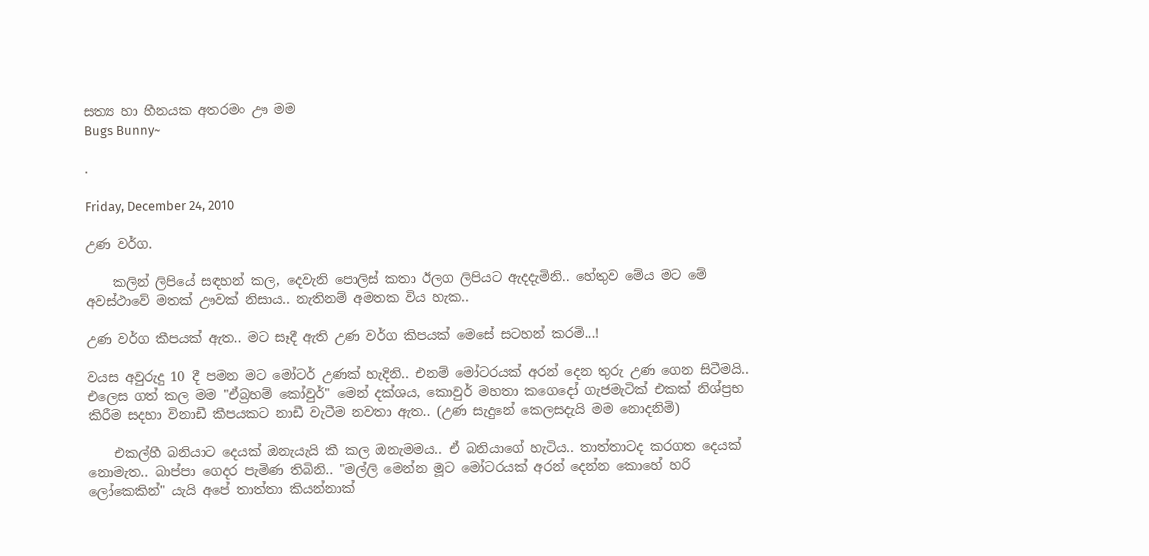සත්‍ය හා හීනයක අතරමං ඌ මම
Bugs Bunny~

.

Friday, December 24, 2010

උණ වර්ග.

    කලින් ලිපියේ සඳහන් කල, දෙවැනි පොලිස් කතා ඊලග ලිපියට ඇදදැමිනි.. හේතුව මේය මට මේ අවස්ථාවේ මතක් ඌවක් නිසාය.. නැතිනම් අමතක විය හැක..

උණ වර්ග කීපයක් ඇත.. මට සෑදී ඇති උණ වර්ග කිපයක් මෙසේ සටහන් කරමි...!

වයස අවුරුදු 10 දී පමන මට මෝටර් උණක් හැදිනි.. එනම් මෝටරයක් අරන් දෙන තුරු උණ ගෙන සිටීමයි.. එලෙස ගත් කල මම "ඒබ්‍රහම් කෝවුර්" මෙන් දක්ශය, කොවුර් මහතා කගෙදෝ ගැජමැටික් එකක් නිශ්ප්‍රභ කිරීම සදහා විනාඩී කීපයකට නාඩී වැටීම නවතා ඇත.. (උණ සැදුනේ කෙලසදැයි මම නොදනිමි)

    එකල්හී බනියාට දෙයක් ඔනැයැයි කී කල ඔනැමමය.. ඒ බනියාගේ හැටිය.. තාත්තාටද කරගත දෙයක් නොමැත.. බාප්පා ගෙදර පැමිණ තිබිනි.. "මල්ලි මෙන්න මූට මෝටරයක් අරන් දෙන්න කොහේ හරි ලෝකෙකින්" යැයි අපේ තාත්තා කියන්නාක්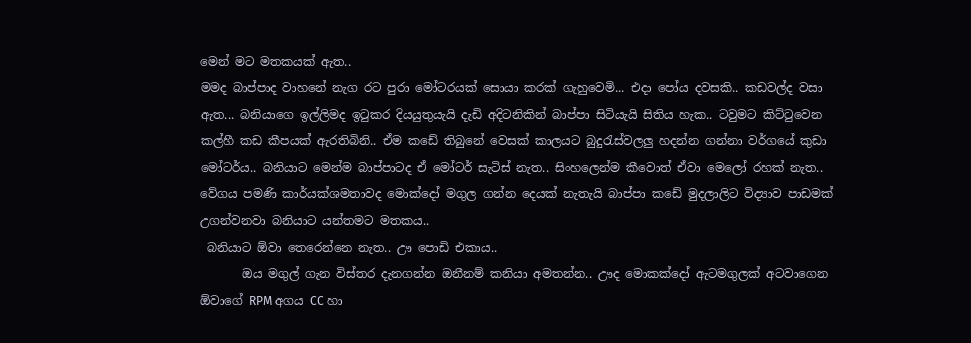මෙන් මට මතකයක් ඇත..
මමද බාප්පාද වාහනේ නැග රට පුරා මෝටරයක් සොයා කරක් ගැහුවෙමි... එදා පෝය දවසකි.. කඩවල්ද වසා ඇත... බනියාගෙ ඉල්ලිමද ඉටුකර දියයුතුයැයි දැඩි අදිටනිකින් බාප්පා සිටියැයි සිතිය හැක.. ටවුමට කිට්ටුවෙන කල්හී කඩ කීපයක් ඇරතිබිනි.. ඒම කඩේ තිබුනේ වෙසක් කාලයට බුදුරැස්වලලු හදන්න ගන්නා වර්ගයේ කුඩා මෝටර්ය.. බනියාට මෙන්ම බාප්පාටද ඒ මෝටර් සැටිස් නැත.. සිංහලෙන්ම කීවොත් ඒවා මෙලෝ රහක් නැත.. වේගය පමණි කාර්යක්ශමතාවද මොක්දෝ මගුල ගන්න දෙයක් නැතැයි බාප්පා කඩේ මුදලාලිට විද්‍යාව පාඩමක් උගන්වනවා බනියාට යන්තමට මතකය..
 බනියාට ඕවා තෙරෙන්නෙ නැත.. ඌ පොඩි එකාය..
       ඔය මගුල් ගැන විස්තර දැනගන්න ඔනීනම් කනියා අමතන්න.. ඌද මොකක්දෝ ඇටමගුලක් අටවාගෙන ඕවාගේ RPM අගය CC හා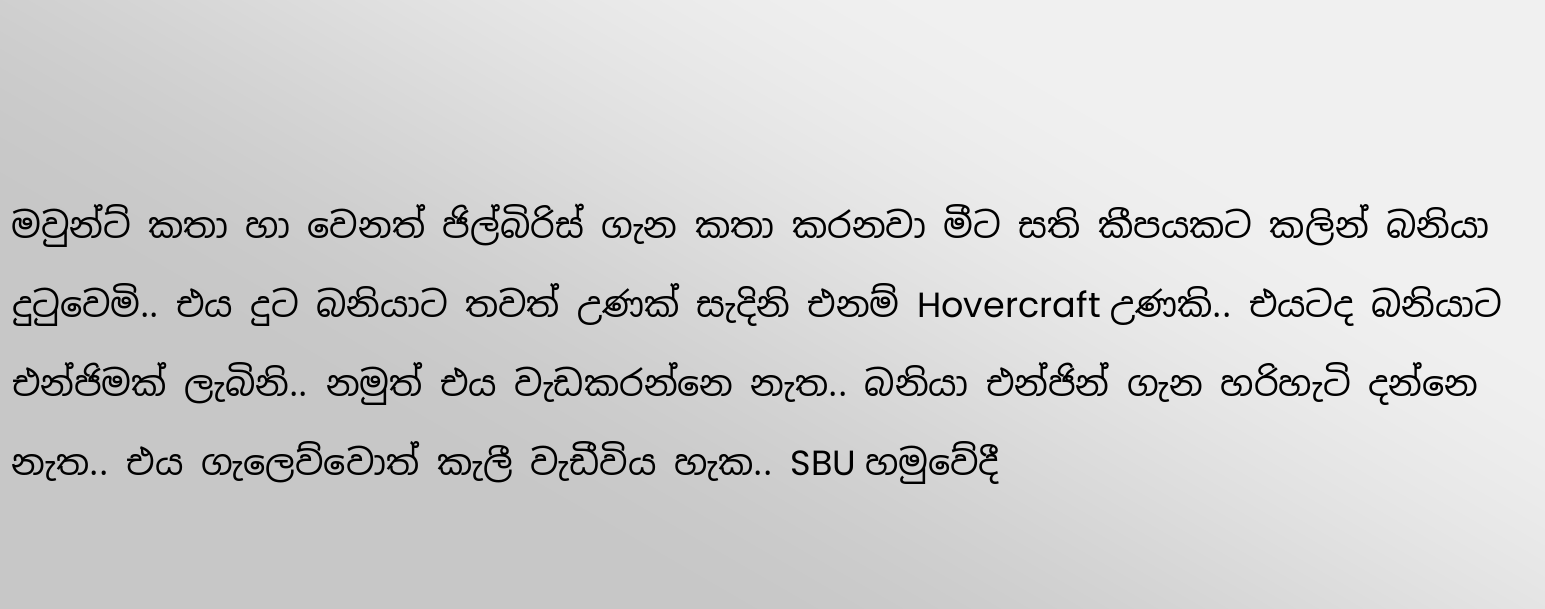මවුන්ට් කතා හා වෙනත් ජිල්බිරිස් ගැන කතා කරනවා මීට සති කීපයකට කලින් බනියා දුටුවෙමි.. එය දුට බනියාට තවත් උණක් සැදිනි එනම් Hovercraft උණකි.. එයටද බනියාට එන්ජිමක් ලැබිනි.. නමුත් එය වැඩකරන්නෙ නැත.. බනියා එන්ජින් ගැන හරිහැටි දන්නෙ නැත.. එය ගැලෙව්වොත් කැලී වැඩීවිය හැක.. SBU හමුවේදී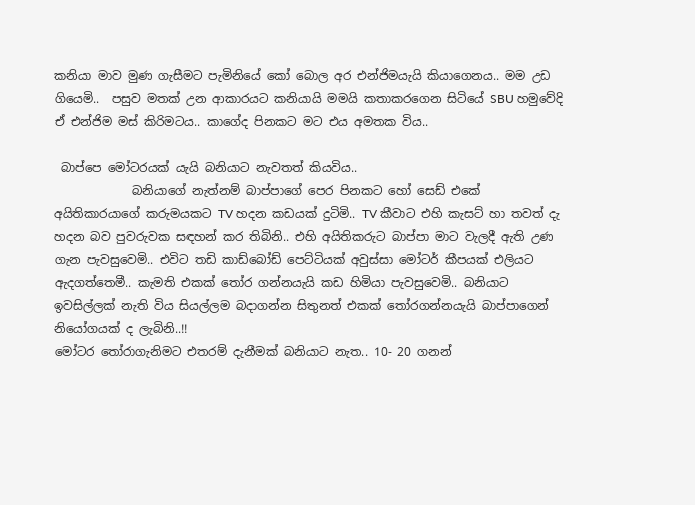කනියා මාව මුණ ගැසීමට පැමිනියේ කෝ බොල අර එන්ජිමයැයි කියාගෙනය.. මම උඩ ගියෙමි..  පසුව මතක් උන ආකාරයට කනියායි මමයි කතාකරගෙන සිටියේ SBU හමුවේදි ඒ එන්ජිම මස් කිරිමටය.. කාගේද පිනකට මට එය අමතක විය..

 බාප්පෙ මෝටරයක් යැයි බනියාට නැවතත් කියවිය..
             බනියාගේ නැත්නම් බාප්පාගේ පෙර පිනකට හෝ සෙඩ් එකේ අයිතිකාරයාගේ කරුමයකට TV හදන කඩයක් දුටිමි.. TV කීවාට එහි කැසට් හා තවත් දැ හදන බව පුවරුවක සඳහන් කර තිබිනි.. එහි අයිතිකරුට බාප්පා මාට වැලදී ඇති උණ ගැන පැවසුවෙමි.. එවිට තඩි කාඩ්බෝඩ් පෙට්ටියක් අවුස්සා මෝටර් කීපයක් එලියට ඇදගත්තෙමී.. කැමති එකක් තෝර ගන්නයැයි කඩ හිමියා පැවසුවෙමි.. බනියාට ඉවසිල්ලක් නැති විය සියල්ලම බදාගන්න සිතුනත් එකක් තෝරගන්නයැයි බාප්පාගෙන් නියෝගයක් ද ලැබිනි..!!
මෝටර තෝරාගැනිමට එතරම් දැනීමක් බනියාට නැත.. 10- 20 ගනන්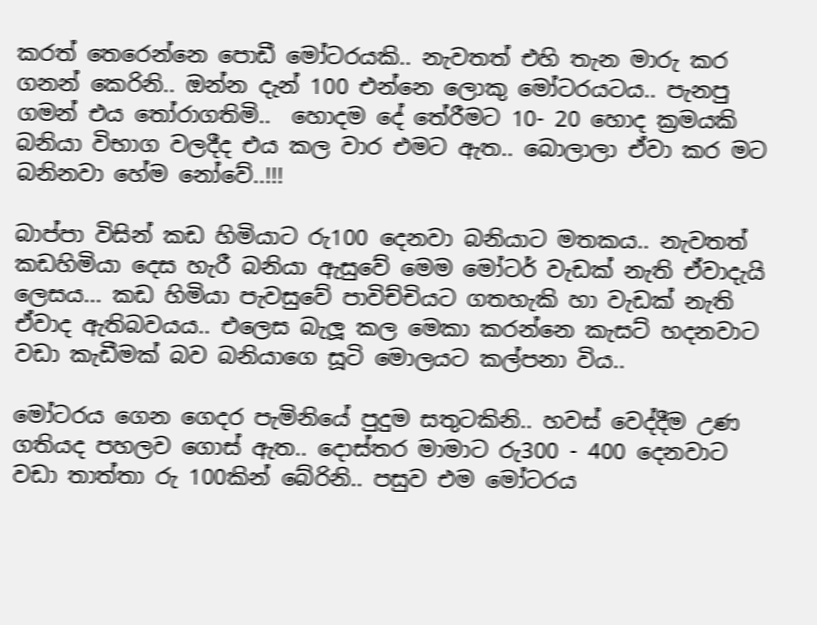කරත් තෙරෙන්නෙ පොඩී මෝටරයකි.. නැවතත් එහි තැන මාරු කර ගනන් කෙරිනි.. ඔන්න දැන් 100 එන්නෙ ලොකු මෝටරයටය.. පැනපු ගමන් එය තෝරාගතිමි..  හොදම දේ තේරීමට 10- 20 හොද ක්‍රමයකි බනියා විභාග වලදීද එය කල වාර එමට ඇත.. බොලාලා ඒවා කර මට බනිනවා හේම නෝවේ..!!!

බාප්පා විසින් කඩ හිමියාට රු100 දෙනවා බනියාට මතකය.. නැවතත් කඩහිමියා දෙස හැරී බනියා ඇසුවේ මෙම මෝටර් වැඩක් නැති ඒවාදැයි ලෙසය... කඩ හිමියා පැවසුවේ පාවිච්චියට ගතහැකි හා වැඩක් නැති ඒවාද ඇතිබවයය.. එලෙස බැලූ කල මෙකා කරන්නෙ කැසට් හදනවාට වඩා කැඩීමක් බව බනියාගෙ සූටි මොලයට කල්පනා විය..

මෝටරය ගෙන ගෙදර පැමිනියේ පුදුම සතුටකිනි.. හවස් වෙද්දීම උණ ගතියද පහලව ගොස් ඇත.. දොස්තර මාමාට රු300 - 400 දෙනවාට වඩා තාත්තා රු 100කින් බේරිනි.. පසුව එම මෝටරය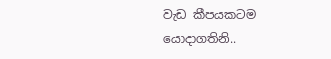වැඩ කීපයකටම යොදාගතිනි..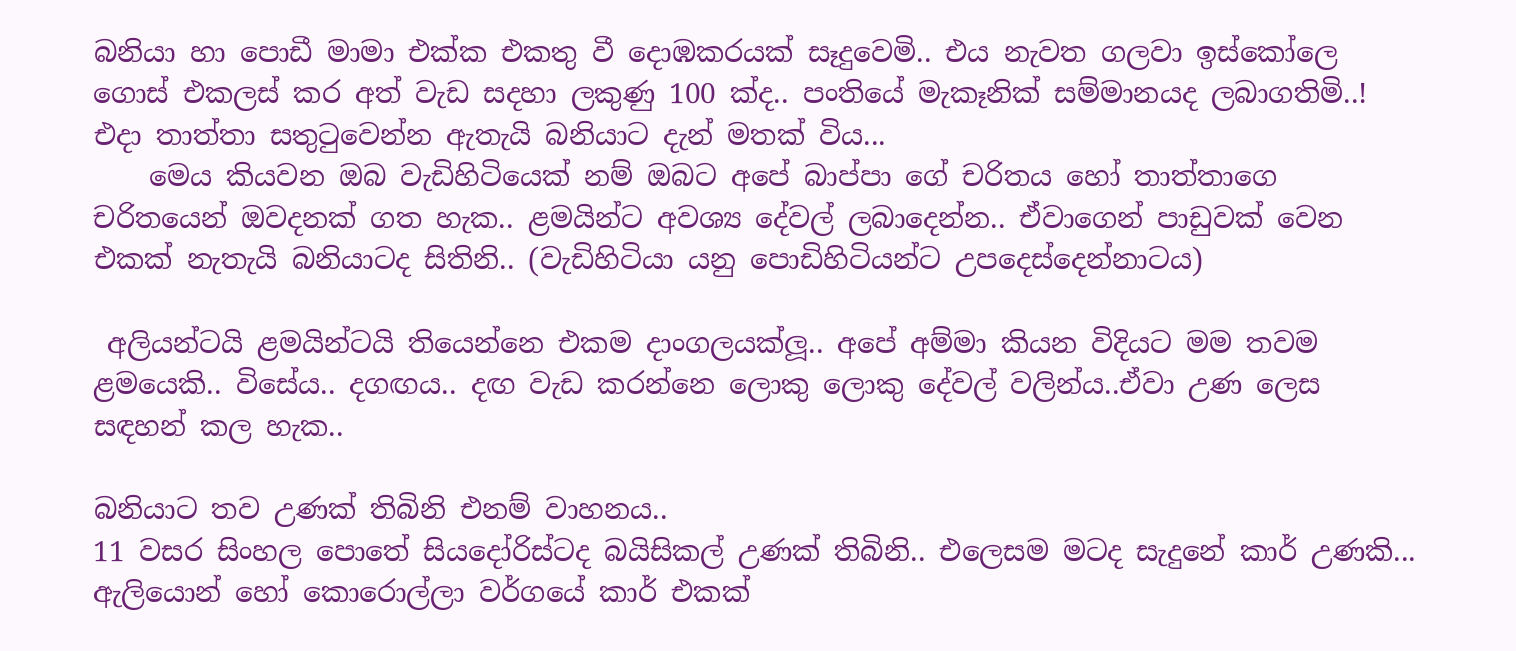බනියා හා පොඩී මාමා එක්ක එකතු වී දොඹකරයක් සෑදුවෙමි.. එය නැවත ගලවා ඉස්කෝලෙ ගොස් එකලස් කර අත් වැඩ සදහා ලකුණු 100 ක්ද.. පංතියේ මැකෑනික් සම්මානයද ලබාගතිමි..! එදා තාත්තා සතුටුවෙන්න ඇතැයි බනියාට දැන් මතක් විය...
    මෙය කියවන ඔබ වැඩිහිටියෙක් නම් ඔබට අපේ බාප්පා ගේ චරිතය හෝ තාත්තාගෙ චරිතයෙන් ඔවදනක් ගත හැක.. ළමයින්ට අවශ්‍ය දේවල් ලබාදෙන්න.. ඒවාගෙන් පාඩුවක් වෙන එකක් නැතැයි බනියාටද සිතිනි.. (වැඩිහිටියා යනු පොඩිහිටියන්ට උපදෙස්දෙන්නාටය)

 අලියන්ටයි ළමයින්ටයි තියෙන්නෙ එකම දාංගලයක්ලූ.. අපේ අම්මා කියන විදියට මම තවම ළමයෙකි.. විසේය.. දගඟය.. දඟ වැඩ කරන්නෙ ලොකු ලොකු දේවල් වලින්ය..ඒවා උණ ලෙස සඳහන් කල හැක..

බනියාට තව උණක් තිබිනි එනම් වාහනය..
11 වසර සිංහල පොතේ සියදෝරිස්ටද බයිසිකල් උණක් තිබිනි.. එලෙසම මටද සැදුනේ කාර් උණකි...  ඇලියොන් හෝ කොරොල්ලා වර්ගයේ කාර් එකක්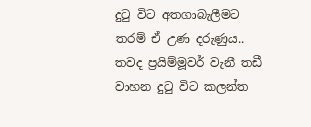දුටු විට අතගාබැලීමට තරම් ඒ උණ දරුණුය.. තවද ප්‍රයිම්මූවර් වැනී තඩී වාහන දුටු විට කලන්ත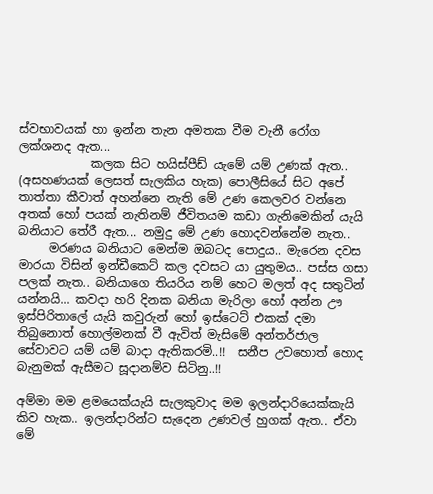ස්වභාවයක් හා ඉන්න තැන අමතක වීම වැනී රෝග ලක්ශනද ඇත...
            කලක සිට හයිස්පීඩ් යැමේ යම් උණක් ඇත.. (අසහණයක් ලෙසත් සැලකිය හැක) පොලීසියේ සිට අපේ තාත්තා කීවාත් අහන්නෙ නැති මේ උණ කෙලවර වන්නෙ අතක් හෝ පයක් නැතිනම් ජීවිතයම කඩා ගැනිමෙකින් යැයි බනියාට තේරී ඇත... නමුදු මේ උණ හොදවන්නේම නැත..
     මරණය බනියාට මෙන්ම ඔබටද පොදුය.. මැරෙන දවස මාරයා විසින් ඉන්ඩීකෙට් කල දවසට යා යුතුමය.. පස්ස ගසා පලක් නැත.. බනියාගෙ තියරිය නම් හෙට මලත් අද සතුටින් යන්නයි... කවදා හරි දිනක බනියා මැරිලා හෝ අන්න ඌ ඉස්පිරිතාලේ යැයි කවුරුන් හෝ ඉස්ටෙට් එකක් දමා තිබුනොත් හොල්මනක් වී ඇවිත් මැසිමේ අන්තර්ජාල සේවාවට යම් යම් බාදා ඇතිකරමි..!!  සනීප උවහොත් හොද බැනුමක් ඇසීමට සූදානම්ව සිටිනු..!!

අම්මා මම ළමයෙක්යැයි සැලකුවාද මම ඉලන්දාරියෙක්කැයි කිව හැක.. ඉලන්දාරින්ට සැදෙන උණවල් හුගක් ඇත.. ඒවා මේ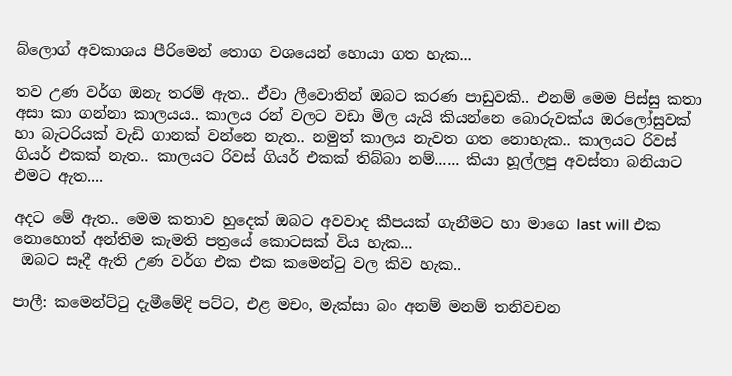බ්ලොග් අවකාශය පීරිමෙන් තොග වශයෙන් හොයා ගත හැක...

තව උණ වර්ග ඔනැ තරම් ඇත.. ඒවා ලීවොතින් ඔබට කරණ පාඩුවකි.. එනම් මෙම පිස්සු කතා අසා කා ගන්නා කාලයය.. කාලය රන් වලට වඩා මිල යැයි කියන්නෙ බොරුවක්ය ඔරලෝසුවක් හා බැටරියක් වැඩි ගානක් වන්නෙ නැත.. නමුත් කාලය නැවත ගත නොහැක.. කාලයට රිවස් ගියර් එකක් නැත.. කාලයට රිවස් ගියර් එකක් තිබ්බා නම්...... කියා හූල්ලපු අවස්තා බනියාට එමට ඇත....

අදට මේ ඇත.. මෙම කතාව හුදෙක් ඔබට අවවාද කීපයක් ගැනීමට හා මාගෙ last will එක නොහොත් අන්තිම කැමති පත්‍රයේ කොටසක් විය හැක...
 ඔබට සෑදී ඇති උණ වර්ග එක එක කමෙන්ටු වල කිව හැක..

පාලී: කමෙන්ට්ටු දැමීමේදි පට්ට, එළ මචං, මැක්සා බං අනම් මනම් තනිවචන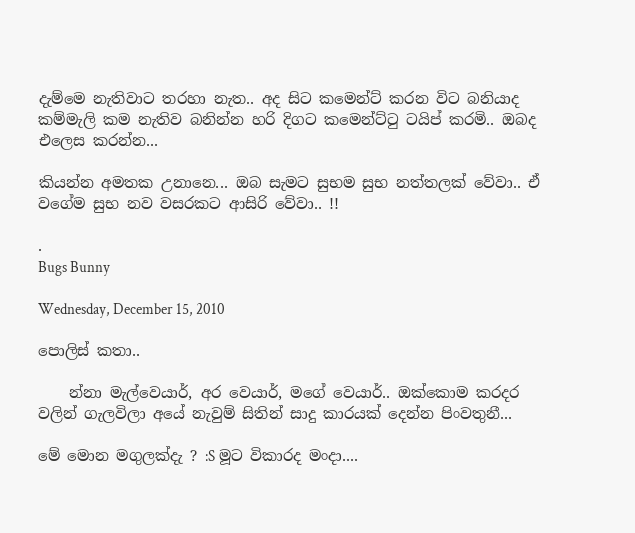දැම්මෙ නැතිවාට තරහා නැත.. අද සිට කමෙන්ට් කරන විට බනියාද කම්මැලි කම නැතිව බනින්න හරි දිගට කමෙන්ට්ටු ටයිප් කරමි.. ඔබද එලෙස කරන්න...

කියන්න අමතක උනානෙ... ඔබ සැමට සුභම සුභ නත්තලක් වේවා.. ඒ වගේම සුභ නව වසරකට ආසිරි වේවා.. !!

.                                                                               Bugs Bunny

Wednesday, December 15, 2010

පොලිස් කතා..

    න්නා මැල්වෙයාර්, අර වෙයාර්, මගේ වෙයාර්.. ඔක්කොම කරදර වලින් ගැලවිලා අයේ නැවුම් සිතින් සාදු කාරයක් දෙන්න පිංවතුනී...

මේ මොන මගුලක්දැ ? :S මූට විකාරද මංදා....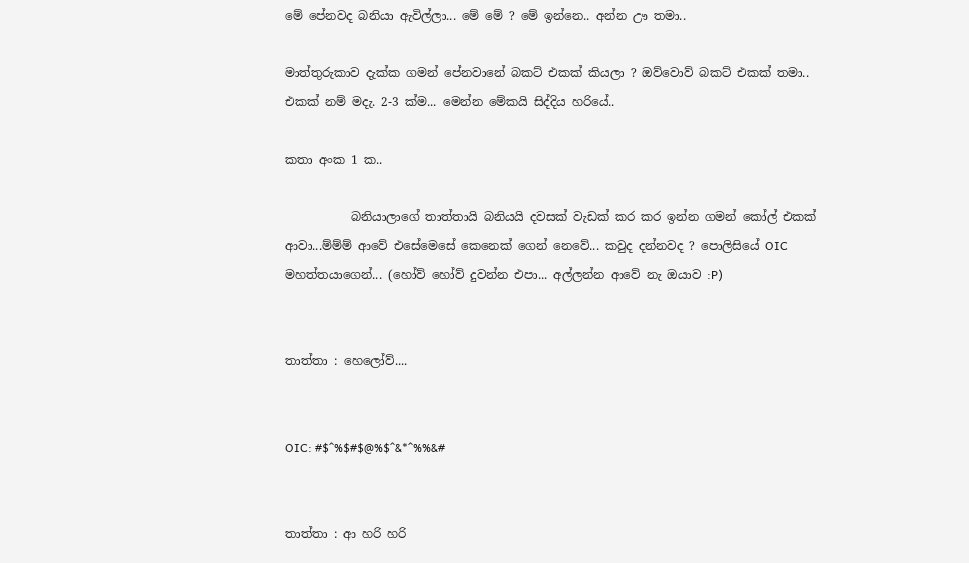මේ පේනවද බනියා ඇවිල්ලා... මේ මේ ? මේ ඉන්නෙ.. අන්න ඌ තමා..

මාත්තුරුකාව දැක්ක ගමන් පේනවානේ බකට් එකක් කියලා ? ඔව්වොව් බකට් එකක් තමා..
එකක් නම් මදැ. 2-3 ක්ම... මෙන්න මේකයි සිද්දිය හරියේ..

කතා අංක 1 ක..

           බනියාලාගේ තාත්තායි බනියයි දවසක් වැඩක් කර කර ඉන්න ගමන් කෝල් එකක් ආවා...ම්ම්ම් ආවේ එසේමෙසේ කෙනෙක් ගෙන් නෙවේ... කවුද දන්නවද ? පොලිසියේ OIC මහත්තයාගෙන්... (හෝව් හෝව් දුවන්න එපා... අල්ලන්න ආවේ නැ ඔයාව :P)


තාත්තා : හෙලෝව්....


OIC: #$^%$#$@%$^&*^%%&#


තාත්තා : ආ හරි හරි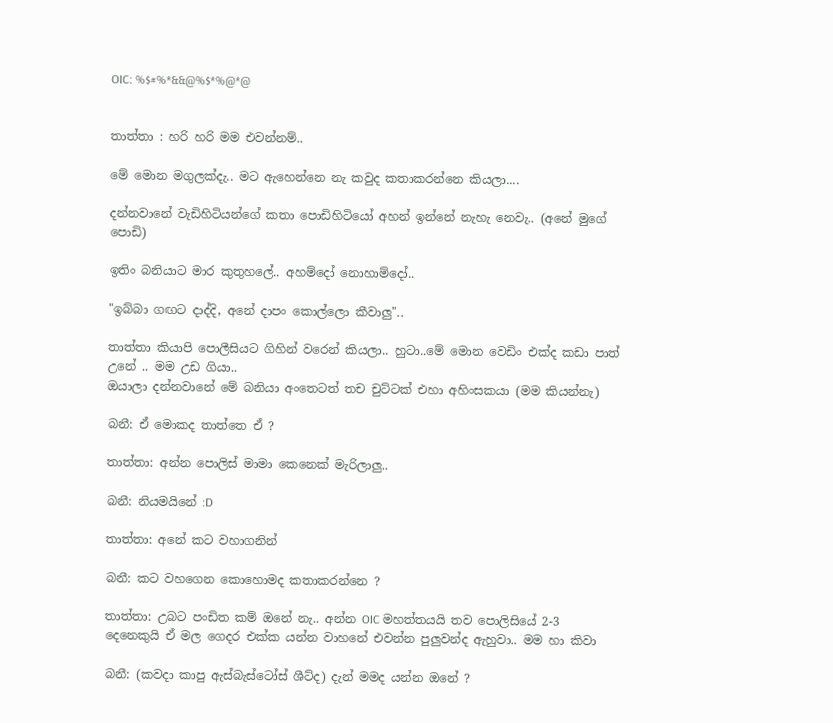OIC: %$#%*&&@%$*%@*@


තාත්තා : හරි හරි මම එවන්නම්..

මේ මොන මගුලක්දැ.. මට ඇහෙන්නෙ නැ කවුද කතාකරන්නෙ කියලා....

දන්නවානේ වැඩිහිටියන්ගේ කතා පොඩිහිටියෝ අහන් ඉන්නේ නැහැ නෙවැ.. (අනේ මුගේ පොඩි)

ඉතිං බනියාට මාර කුතුහලේ.. අහම්දෝ නොහාම්දෝ..

"ඉබ්බා ගඟට දාද්දි, අනේ දාපං කොල්ලො කීවාලු"..

තාත්තා කියාපි පොලීසියට ගිහින් වරෙන් කියලා.. හුටා..මේ මොන වෙඩිං එක්ද කඩා පාත් උනේ .. මම උඩ ගියා..
ඔයාලා දන්නවානේ මේ බනියා අංතෙටත් තච චුට්ටක් එහා අහිංසකයා (මම කියන්නැ)

බනී: ඒ මොකද තාත්තෙ ඒ ?

තාත්තා: අන්න පොලිස් මාමා කෙනෙක් මැරිලාලු..

බනී: නියමයිනේ :D

තාත්තා: අනේ කට වහාගනින්

බනී: කට වහගෙන කොහොමද කතාකරන්නෙ ?

තාත්තා: උබට පංඩිත කම් ඔනේ නැ.. අන්න OIC මහත්තයයි තව පොලිසියේ 2-3
දෙනෙකුයි ඒ මල ගෙදර එක්ක යන්න වාහනේ එවන්න පුලුවන්ද ඇහුවා.. මම හා කිවා

බනී: (කවදා කාපු ඇස්බැස්ටෝස් ශීට්ද) දැන් මමද යන්න ඔනේ ?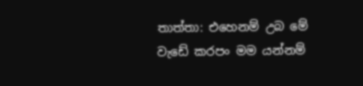තාත්තා: එහෙනම් උබ මේ වැඩේ කරපං මම යන්නම්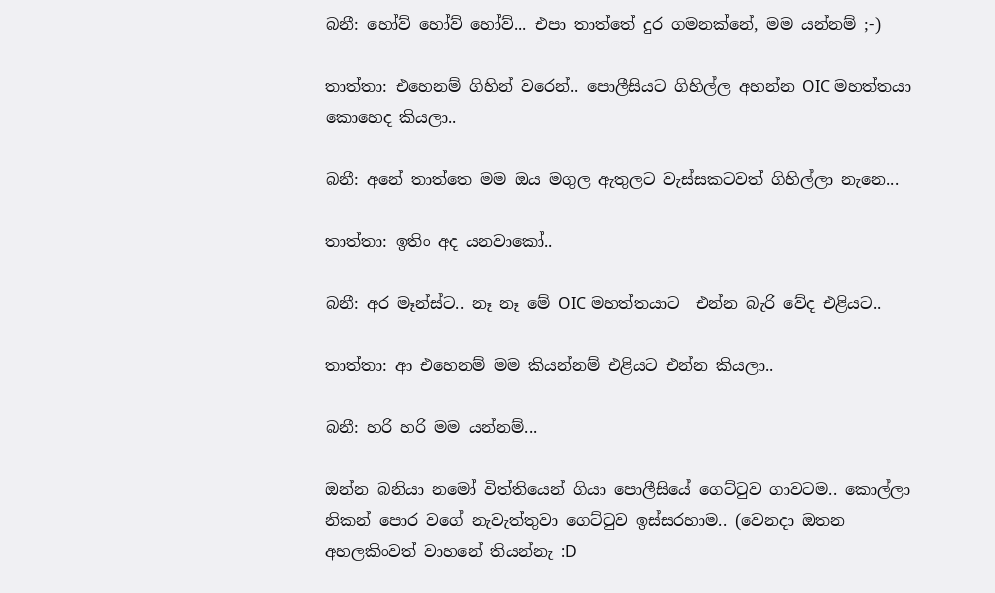බනී: හෝව් හෝව් හෝව්... එපා තාත්තේ දුර ගමනක්නේ, මම යන්නම් ;-)

තාත්තා: එහෙනම් ගිහින් වරෙන්.. පොලීසියට ගිහිල්ල අහන්න OIC මහත්තයා කොහෙද කියලා..

බනී: අනේ තාත්තෙ මම ඔය මගුල ඇතුලට වැස්සකටවත් ගිහිල්ලා නැනෙ...

තාත්තා: ඉතිං අද යනවාකෝ..

බනී: අර මෑන්ස්ට.. නෑ නෑ මේ OIC මහත්තයාට  එන්න බැරි වේද එළියට..

තාත්තා: ආ එහෙනම් මම කියන්නම් එළියට එන්න කියලා..

බනී: හරි හරි මම යන්නම්...

ඔන්න බනියා නමෝ විත්තියෙන් ගියා පොලීසියේ ගෙට්ටුව ගාවටම.. කොල්ලා නිකන් පොර වගේ නැවැත්තුවා ගෙට්ටුව ඉස්සරහාම.. (වෙනදා ඔතන අහලකිංවත් වාහනේ තියන්නැ :D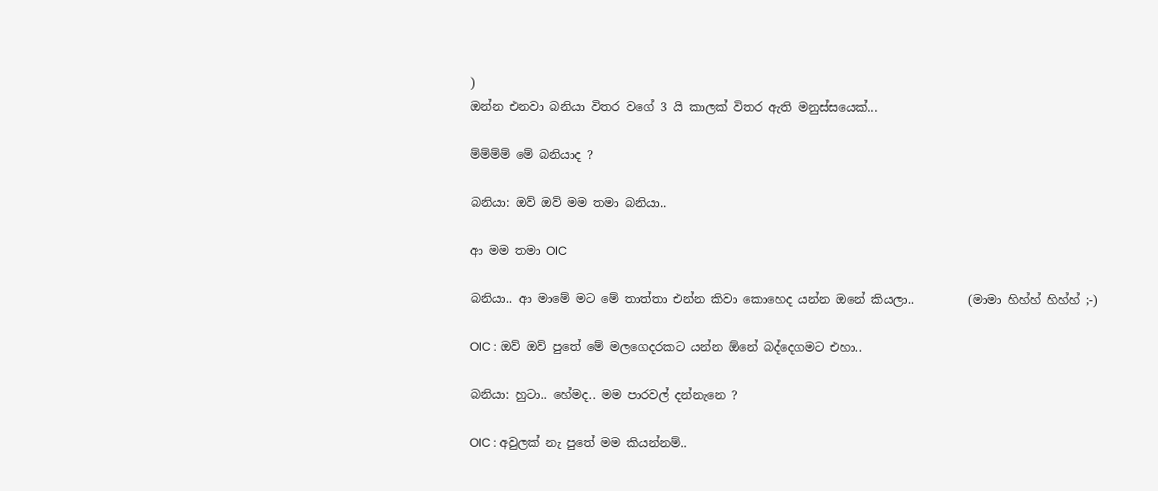)
ඔන්න එනවා බනියා විතර වගේ 3 යි කාලක් විතර ඇති මනුස්සයෙක්...

ම්ම්ම්ම් මේ බනියාද ?

බනියා: ඔව් ඔව් මම තමා බනියා..

ආ මම තමා OIC

බනියා.. ආ මාමේ මට මේ තාත්තා එන්න කිවා කොහෙද යන්න ඔනේ කියලා..         (මාමා හිහ්හ් හිහ්හ් ;-)

OIC : ඔව් ඔව් පුතේ මේ මලගෙදරකට යන්න ඕනේ බද්දෙගමට එහා..

බනියා: හුටා.. හේමද.. මම පාරවල් දන්නැනෙ ?

OIC : අවුලක් නැ පුතේ මම කියන්නම්..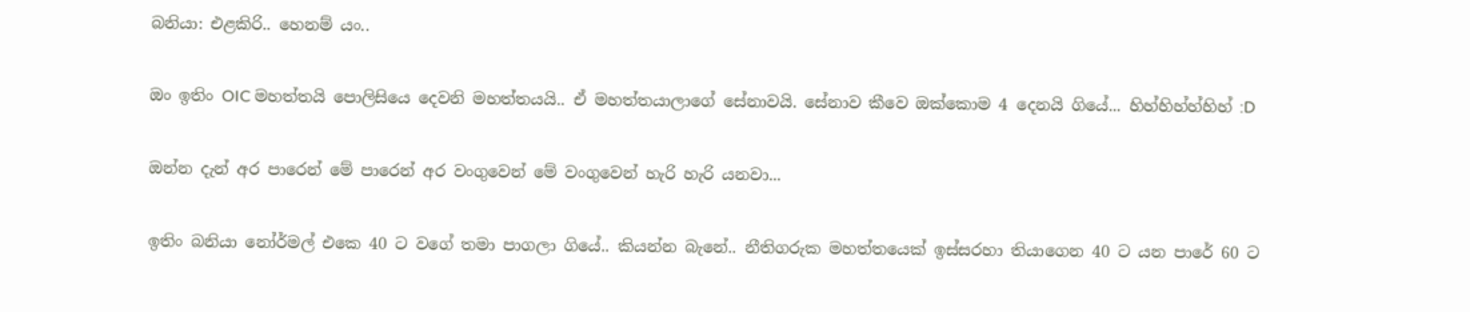බනියා: එළකිරි.. හෙනම් යං..

ඔං ඉතිං OIC මහත්තයි පොලිසියෙ දෙවනි මහත්තයයි.. ඒ මහත්තයාලාගේ සේනාවයි. සේනාව කීවෙ ඔක්කොම 4 දෙනයි ගියේ... හිහ්හිහ්හ්හිහ් :D

ඔන්න දැන් අර පාරෙන් මේ පාරෙන් අර වංගුවෙන් මේ වංගුවෙන් හැරි හැරි යනවා...

ඉතිං බනියා නෝර්මල් එකෙ 40 ට වගේ තමා පාගලා ගියේ.. කියන්න බැනේ.. නීතිගරුක මහත්තයෙක් ඉස්සරහා තියාගෙන 40 ට යන පාරේ 60 ට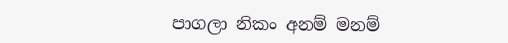පාගලා නිකං අනම් මනම්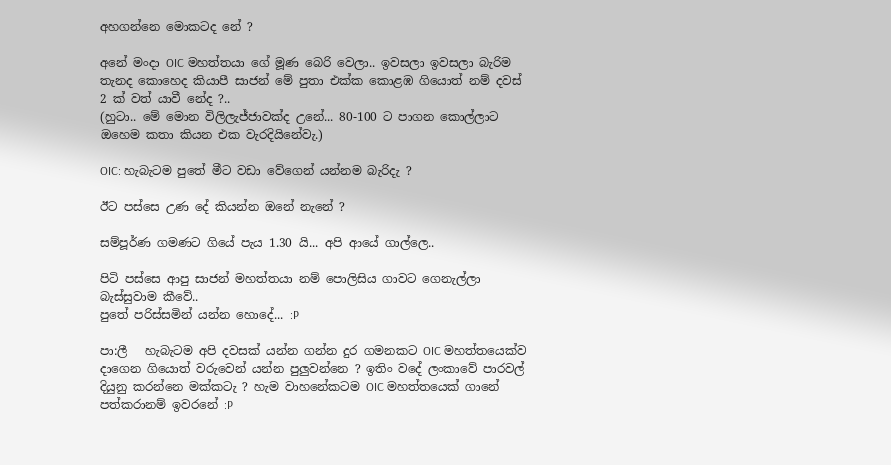අහගන්නෙ මොකටද නේ ?

අනේ මංදා OIC මහත්තයා ගේ මූණ බෙරි වෙලා.. ඉවසලා ඉවසලා බැරිම තැනද කොහෙද කියාපී සාජන් මේ පුතා එක්ක කොළඹ ගියොත් නම් දවස් 2 ක් වත් යාවී නේද ?..
(හුටා.. මේ මොන විලිලැජ්ජාවක්ද උනේ... 80-100 ට පාගන කොල්ලාට ඔහෙම කතා කියන එක වැරදියිනේවැ.)

OIC: හැබැටම පුතේ මීට වඩා වේගෙන් යන්නම බැරිදැ ?

ඊට පස්සෙ උණ දේ කියන්න ඔනේ නැනේ ?

සම්පූර්ණ ගමණට ගියේ පැය 1.30 යි... අපි ආයේ ගාල්ලෙ..

පිටි පස්සෙ ආපු සාජන් මහත්තයා නම් පොලිසිය ගාවට ගෙනැල්ලා බැස්සුවාම කීවේ..
පුතේ පරිස්සමින් යන්න හොදේ... :P

පා:ලී   හැබැටම අපි දවසක් යන්න ගන්න දුර ගමනකට OIC මහත්තයෙක්ව දාගෙන ගියොත් වරුවෙන් යන්න පුලුවන්නෙ ? ඉතිං වදේ ලංකාවේ පාරවල් දියුනු කරන්නෙ මක්කටැ ? හැම වාහනේකටම OIC මහත්තයෙක් ගානේ පත්කරානම් ඉවරනේ :P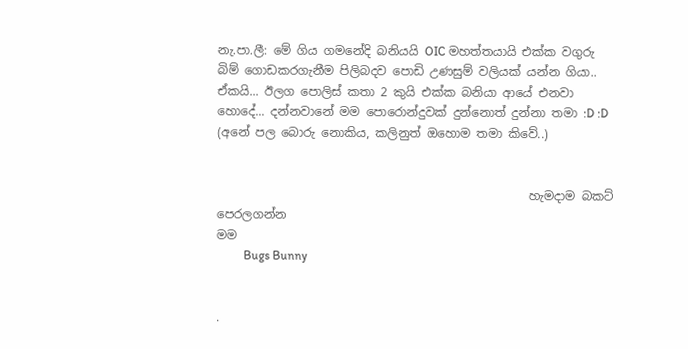නැ.පා.ලී: මේ ගිය ගමනේදි බනියයි OIC මහත්තයායි එක්ක වගුරු බිම් ගොඩකරගැනීම පිලිබදව පොඩි උණසුම් වලියක් යන්න ගියා.. ඒකයි... ඊලග පොලිස් කතා 2 කුයි එක්ක බනියා ආයේ එනවා හොදේ... දන්නවානේ මම පොරොන්දුවක් දුන්නොත් දුන්නා තමා :D :D (අනේ පල බොරු නොකිය, කලිනුත් ඔහොම තමා කිවේ..)


                                                    හැමදාම බකට් පෙරලගන්න
මම
         Bugs Bunny


.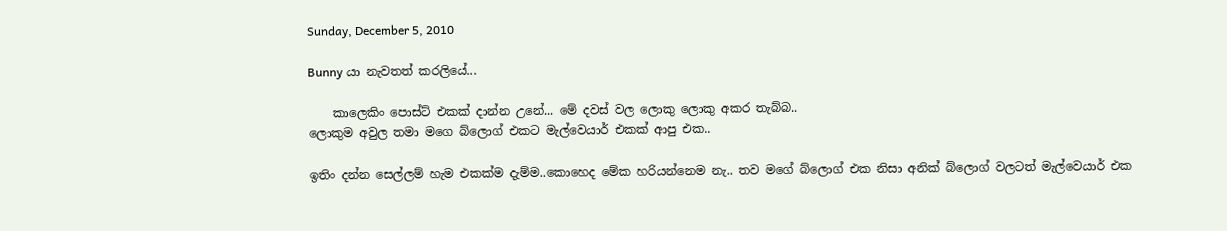Sunday, December 5, 2010

Bunny යා නැවතත් කරලියේ...

    කාලෙකිං පොස්ට් එකක් දාන්න උනේ... මේ දවස් වල ලොකු ලොකු අකර තැබ්බ..
ලොකුම අවුල තමා මගෙ බ්ලොග් එකට මැල්වෙයාර් එකක් ආපු එක..

ඉතිං දන්න සෙල්ලම් හැම එකක්ම දැම්ම..කොහෙද මේක හරියන්නෙම නැ.. තව මගේ බ්ලොග් එක නිසා අනික් බ්ලොග් වලටත් මැල්වෙයාර් එක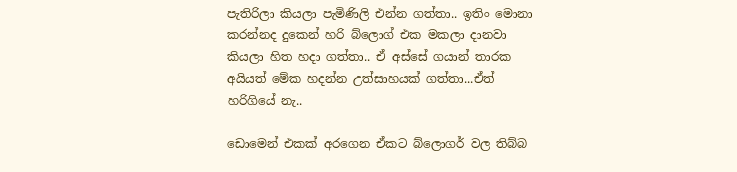පැතිරිලා කියලා පැමිණිලි එන්න ගත්තා.. ඉතිං මොනා කරන්නද දුකෙන් හරි බ්ලොග් එක මකලා දානවා කියලා හිත හදා ගත්තා.. ඒ අස්සේ ගයාන් තාරක අයියත් මේක හදන්න උත්සාහයක් ගත්තා...ඒත් හරිගියේ නැ..

ඩොමෙන් එකක් අරගෙන ඒකට බ්ලොගර් වල තිබ්බ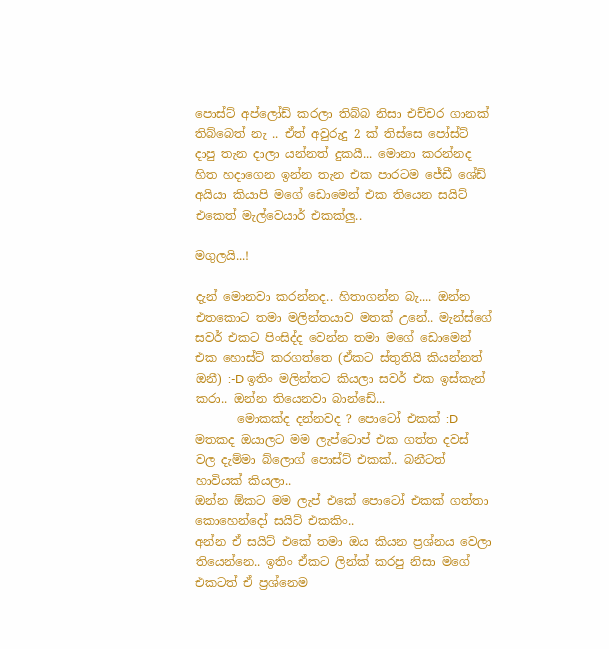පොස්ට් අප්ලෝඩ් කරලා තිබ්බ නිසා එච්චර ගානක් තිබ්බෙත් නැ .. ඒත් අවුරුදු 2 ක් තිස්සෙ පෝස්ට් දාපු තැන දාලා යන්නත් දුකයී... මොනා කරන්නද හිත හදාගෙන ඉන්න තැන එක පාරටම ජේඩී ශේඩ් අයියා කියාපි මගේ ඩොමෙන් එක තියෙන සයිට් එකෙත් මැල්වෙයාර් එකක්ලු..

මගුලයි...!

දැන් මොනවා කරන්නද.. හිතාගන්න බැ.... ඔන්න එතකොට තමා මලින්තයාව මතක් උනේ.. මැන්ස්ගේ සවර් එකට පිංසිද්ද වෙන්න තමා මගේ ඩොමෙන් එක හොස්ට් කරගත්තෙ (ඒකට ස්තුතියි කියන්නත් ඔනී) :-D ඉතිං මලින්තට කියලා සවර් එක ඉස්කැන් කරා.. ඔන්න තියෙනවා බාන්ඩේ...
       මොකක්ද දන්නවද ? පොටෝ එකක් :D මතකද ඔයාලට මම ලැප්ටොප් එක ගත්ත දවස් වල දැම්මා බ්ලොග් පොස්ට් එකක්.. බනීටත් හාවියක් කියලා..
ඔන්න ඕකට මම ලැප් එකේ පොටෝ එකක් ගත්තා කොහෙන්දෝ සයිට් එකකිං..
අන්න ඒ සයිට් එකේ තමා ඔය කියන ප්‍රශ්නය වෙලා තියෙන්නෙ.. ඉතිං ඒකට ලින්ක් කරපු නිසා මගේ එකටත් ඒ ප්‍රශ්නෙම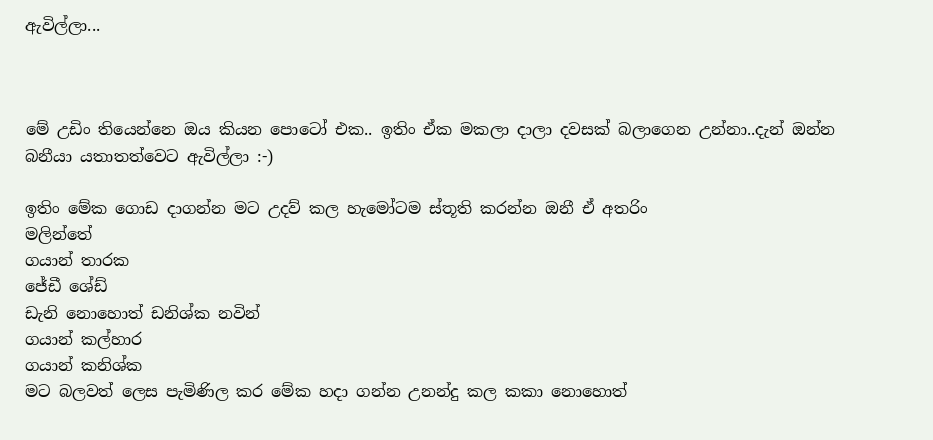ඇවිල්ලා...



මේ උඩිං තියෙන්නෙ ඔය කියන පොටෝ එක.. ඉතිං ඒක මකලා දාලා දවසක් බලාගෙන උන්නා..දැන් ඔන්න බනීයා යතාතත්වෙට ඇවිල්ලා :-)

ඉතිං මේක ගොඩ දාගන්න මට උදව් කල හැමෝටම ස්තූති කරන්න ඔනී ඒ අතරිං
මලින්තේ
ගයාන් තාරක
ජේඩී ශේඩ්
ඩැනි නොහොත් ඩනිශ්ක නවින්
ගයාන් කල්හාර
ගයාන් කනිශ්ක
මට බලවත් ලෙස පැමිණිල කර මේක හදා ගන්න උනන්දු කල කකා නොහොත්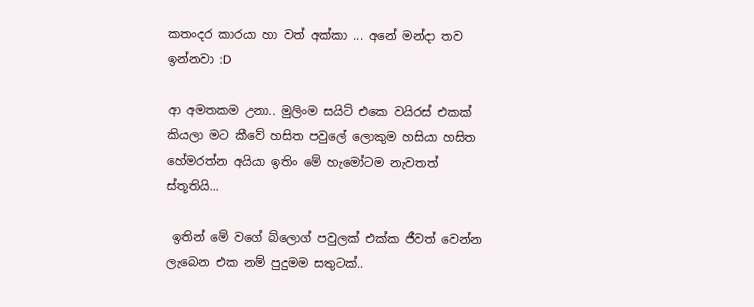කතංදර කාරයා හා වත් අක්කා ... අනේ මන්දා තව ඉන්නවා :D

ආ අමතකම උනා.. මුලිංම සයිට් එකෙ වයිරස් එකක්  කියලා මට කීවේ හසිත පවුලේ ලොකුම හසියා හසිත හේමරත්න අයියා ඉතිං මේ හැමෝටම නැවතත් ස්තූතියි...

 ඉතින් මේ වගේ බ්ලොග් පවුලක් එක්ක ජීවත් වෙන්න ලැබෙන එක නම් පුදුමම සතුටක්..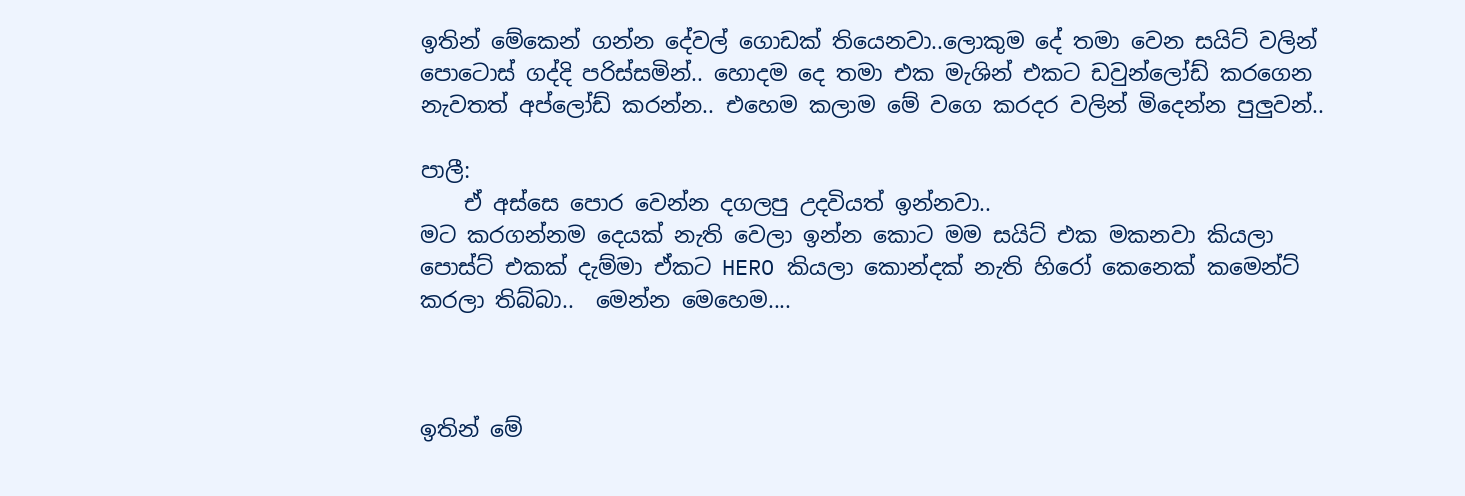ඉතින් මේකෙන් ගන්න දේවල් ගොඩක් තියෙනවා..ලොකුම දේ තමා වෙන සයිට් වලින් පොටොස් ගද්දි පරිස්සමින්.. හොදම දෙ තමා එක මැශින් එකට ඩවුන්ලෝඩ් කරගෙන නැවතත් අප්ලෝඩ් කරන්න.. එහෙම කලාම මේ වගෙ කරදර වලින් මිදෙන්න පුලුවන්..

පාලී:
    ඒ අස්සෙ පොර වෙන්න දගලපු උදවියත් ඉන්නවා..
මට කරගන්නම දෙයක් නැති වෙලා ඉන්න කොට මම සයිට් එක මකනවා කියලා පොස්ට් එකක් දැම්මා ඒකට HERO කියලා කොන්දක් නැති හිරෝ කෙනෙක් කමෙන්ට් කරලා තිබ්බා..  මෙන්න මෙහෙම....



ඉතින් මේ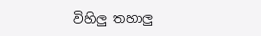විහිලු තහාලු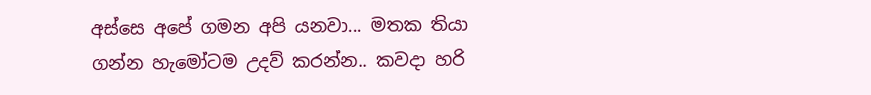අස්සෙ අපේ ගමන අපි යනවා... මතක තියා ගන්න හැමෝටම උදව් කරන්න.. කවදා හරි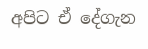අපිට ඒ දේගැන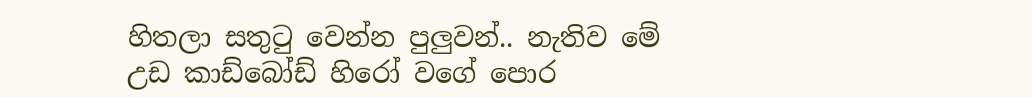හිතලා සතුටු වෙන්න පුලුවන්.. නැතිව මේ උඩ කාඩ්බෝඩ් හිරෝ වගේ පොර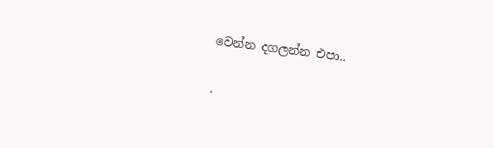වෙන්න දගලන්න එපා..

.